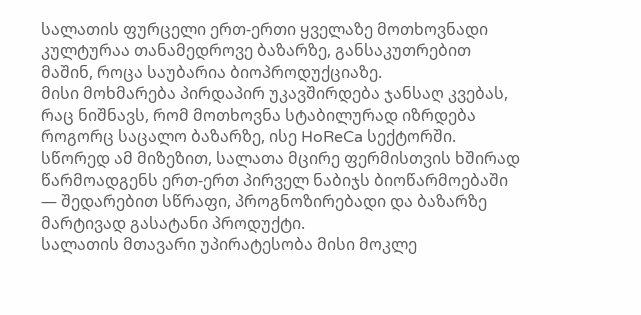სალათის ფურცელი ერთ-ერთი ყველაზე მოთხოვნადი კულტურაა თანამედროვე ბაზარზე, განსაკუთრებით მაშინ, როცა საუბარია ბიოპროდუქციაზე.
მისი მოხმარება პირდაპირ უკავშირდება ჯანსაღ კვებას, რაც ნიშნავს, რომ მოთხოვნა სტაბილურად იზრდება როგორც საცალო ბაზარზე, ისე HoReCa სექტორში. სწორედ ამ მიზეზით, სალათა მცირე ფერმისთვის ხშირად წარმოადგენს ერთ-ერთ პირველ ნაბიჯს ბიოწარმოებაში — შედარებით სწრაფი, პროგნოზირებადი და ბაზარზე მარტივად გასატანი პროდუქტი.
სალათის მთავარი უპირატესობა მისი მოკლე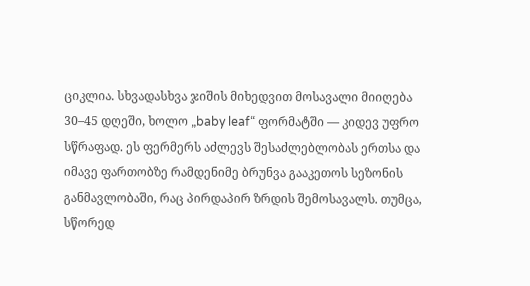ციკლია. სხვადასხვა ჯიშის მიხედვით მოსავალი მიიღება 30–45 დღეში, ხოლო „baby leaf“ ფორმატში — კიდევ უფრო სწრაფად. ეს ფერმერს აძლევს შესაძლებლობას ერთსა და იმავე ფართობზე რამდენიმე ბრუნვა გააკეთოს სეზონის განმავლობაში, რაც პირდაპირ ზრდის შემოსავალს. თუმცა, სწორედ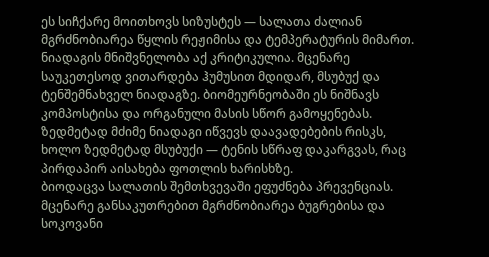ეს სიჩქარე მოითხოვს სიზუსტეს — სალათა ძალიან მგრძნობიარეა წყლის რეჟიმისა და ტემპერატურის მიმართ.
ნიადაგის მნიშვნელობა აქ კრიტიკულია. მცენარე საუკეთესოდ ვითარდება ჰუმუსით მდიდარ, მსუბუქ და ტენშემნახველ ნიადაგზე. ბიომეურნეობაში ეს ნიშნავს კომპოსტისა და ორგანული მასის სწორ გამოყენებას. ზედმეტად მძიმე ნიადაგი იწვევს დაავადებების რისკს, ხოლო ზედმეტად მსუბუქი — ტენის სწრაფ დაკარგვას, რაც პირდაპირ აისახება ფოთლის ხარისხზე.
ბიოდაცვა სალათის შემთხვევაში ეფუძნება პრევენციას. მცენარე განსაკუთრებით მგრძნობიარეა ბუგრებისა და სოკოვანი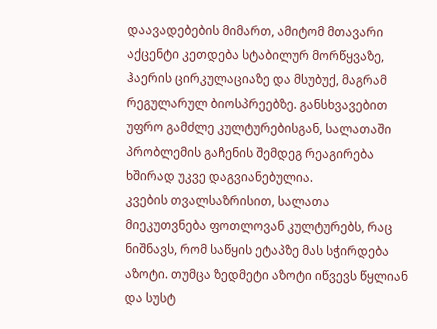დაავადებების მიმართ, ამიტომ მთავარი აქცენტი კეთდება სტაბილურ მორწყვაზე, ჰაერის ცირკულაციაზე და მსუბუქ, მაგრამ რეგულარულ ბიოსპრეებზე. განსხვავებით უფრო გამძლე კულტურებისგან, სალათაში პრობლემის გაჩენის შემდეგ რეაგირება ხშირად უკვე დაგვიანებულია.
კვების თვალსაზრისით, სალათა მიეკუთვნება ფოთლოვან კულტურებს, რაც ნიშნავს, რომ საწყის ეტაპზე მას სჭირდება აზოტი. თუმცა ზედმეტი აზოტი იწვევს წყლიან და სუსტ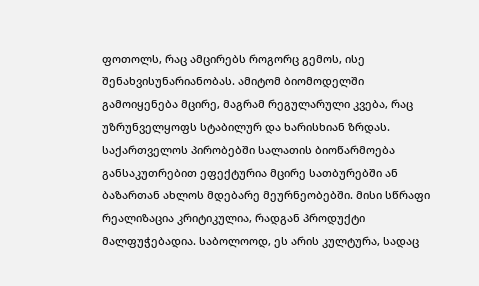ფოთოლს, რაც ამცირებს როგორც გემოს, ისე შენახვისუნარიანობას. ამიტომ ბიომოდელში გამოიყენება მცირე, მაგრამ რეგულარული კვება, რაც უზრუნველყოფს სტაბილურ და ხარისხიან ზრდას.
საქართველოს პირობებში სალათის ბიოწარმოება განსაკუთრებით ეფექტურია მცირე სათბურებში ან ბაზართან ახლოს მდებარე მეურნეობებში. მისი სწრაფი რეალიზაცია კრიტიკულია, რადგან პროდუქტი მალფუჭებადია. საბოლოოდ, ეს არის კულტურა, სადაც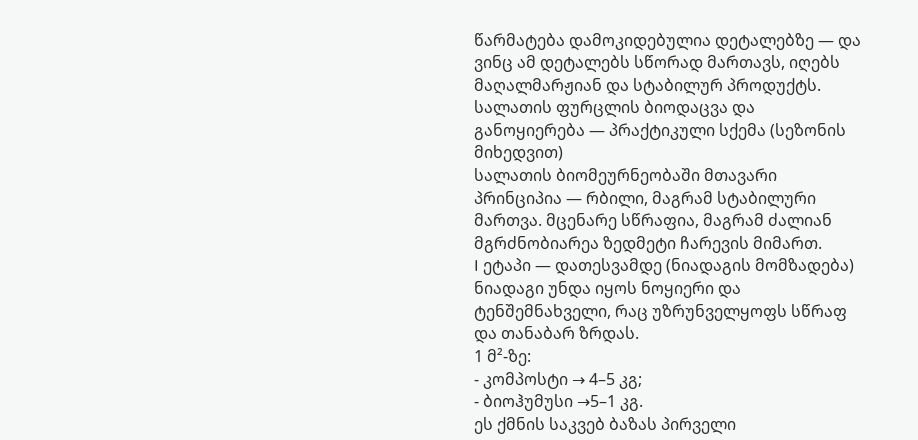წარმატება დამოკიდებულია დეტალებზე — და ვინც ამ დეტალებს სწორად მართავს, იღებს მაღალმარჟიან და სტაბილურ პროდუქტს.
სალათის ფურცლის ბიოდაცვა და განოყიერება — პრაქტიკული სქემა (სეზონის მიხედვით)
სალათის ბიომეურნეობაში მთავარი პრინციპია — რბილი, მაგრამ სტაბილური მართვა. მცენარე სწრაფია, მაგრამ ძალიან მგრძნობიარეა ზედმეტი ჩარევის მიმართ.
I ეტაპი — დათესვამდე (ნიადაგის მომზადება)
ნიადაგი უნდა იყოს ნოყიერი და ტენშემნახველი, რაც უზრუნველყოფს სწრაფ და თანაბარ ზრდას.
1 მ²-ზე:
- კომპოსტი → 4–5 კგ;
- ბიოჰუმუსი →5–1 კგ.
ეს ქმნის საკვებ ბაზას პირველი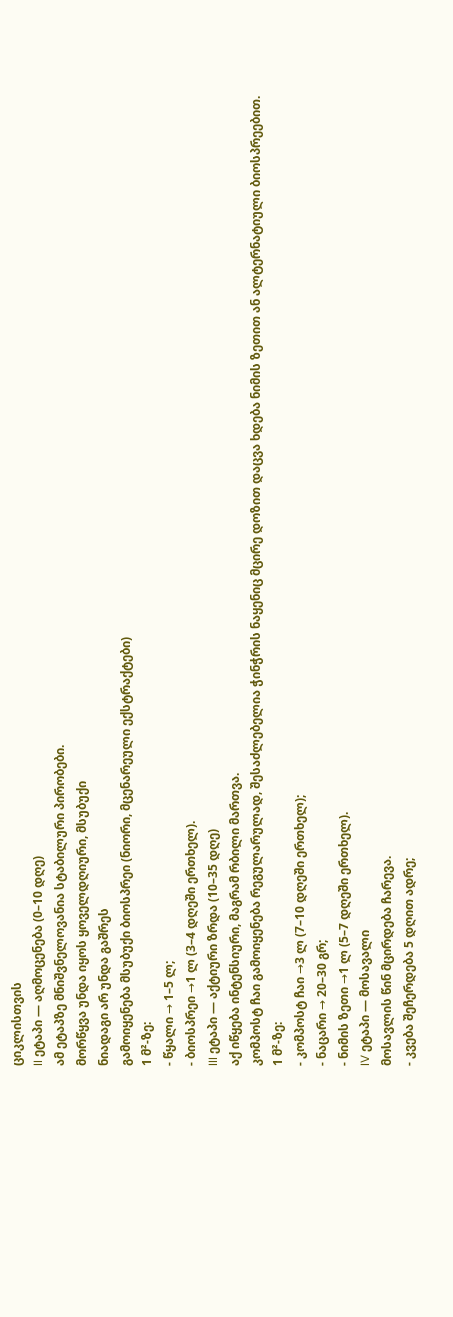ციკლისთვის
II ეტაპი — აღმოცენება (0–10 დღე)
ამ ეტაპზე მნიშვნელოვანია სტაბილური პირობები.
მორწყვა უნდა იყოს ყოველდღიური, მსუბუქი
ნიადაგი არ უნდა გაშრეს
გამოიყენება მსუბუქი ბიოსპრეი (ნიორი, მცენარეული ექსტრაქტები)
1 მ²-ზე:
- წყალი → 1–5 ლ;
- ბიოსპრეი →1 ლ (3–4 დღეში ერთხელ).
III ეტაპი — აქტიური ზრდა (10–35 დღე)
აქ იწყება ინტენსიური, მაგრამ რბილი მართვა.
კომპოსტ ჩაი გამოიყენება რეგულარულად, შესაძლებელია ჭინჭრის ნაყენიც მცირე დოზით დაცვა ხდება ნიმის ზეთით ან ალტერნატიული ბიოსპრეებით.
1 მ²-ზე:
- კომპოსტ ჩაი →3 ლ (7–10 დღეში ერთხელ);
- ნაცარი → 20–30 გრ;
- ნიმის ზეთი →1 ლ (5–7 დღეში ერთხელ).
IV ეტაპი — მოსავალი
მოსავლის წინ მცირდება ჩარევა.
- კვება შეჩერდება 5 დღით ადრე;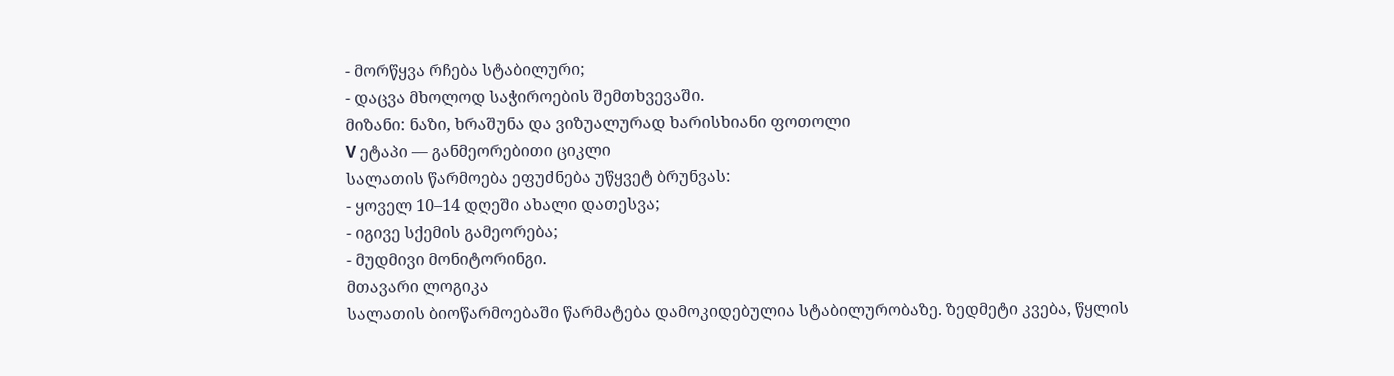- მორწყვა რჩება სტაბილური;
- დაცვა მხოლოდ საჭიროების შემთხვევაში.
მიზანი: ნაზი, ხრაშუნა და ვიზუალურად ხარისხიანი ფოთოლი
V ეტაპი — განმეორებითი ციკლი
სალათის წარმოება ეფუძნება უწყვეტ ბრუნვას:
- ყოველ 10–14 დღეში ახალი დათესვა;
- იგივე სქემის გამეორება;
- მუდმივი მონიტორინგი.
მთავარი ლოგიკა
სალათის ბიოწარმოებაში წარმატება დამოკიდებულია სტაბილურობაზე. ზედმეტი კვება, წყლის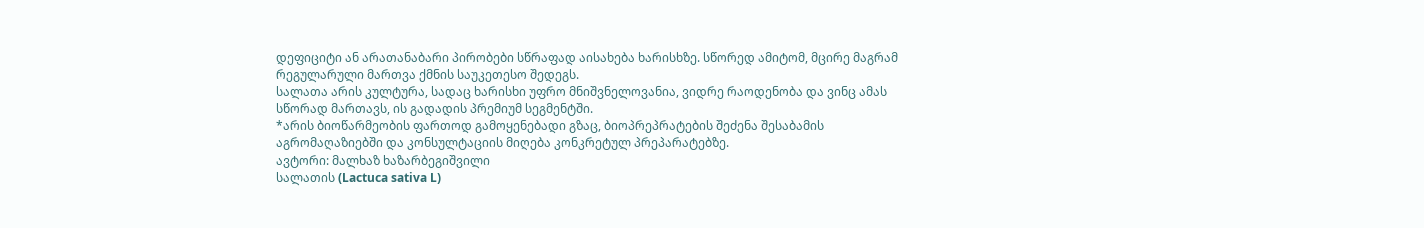დეფიციტი ან არათანაბარი პირობები სწრაფად აისახება ხარისხზე. სწორედ ამიტომ, მცირე მაგრამ რეგულარული მართვა ქმნის საუკეთესო შედეგს.
სალათა არის კულტურა, სადაც ხარისხი უფრო მნიშვნელოვანია, ვიდრე რაოდენობა და ვინც ამას სწორად მართავს, ის გადადის პრემიუმ სეგმენტში.
*არის ბიოწარმეობის ფართოდ გამოყენებადი გზაც, ბიოპრეპრატების შეძენა შესაბამის აგრომაღაზიებში და კონსულტაციის მიღება კონკრეტულ პრეპარატებზე.
ავტორი: მალხაზ ხაზარბეგიშვილი
სალათის (Lactuca sativa L)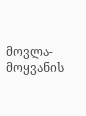მოვლა-მოყვანის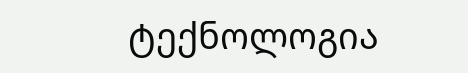ტექნოლოგია